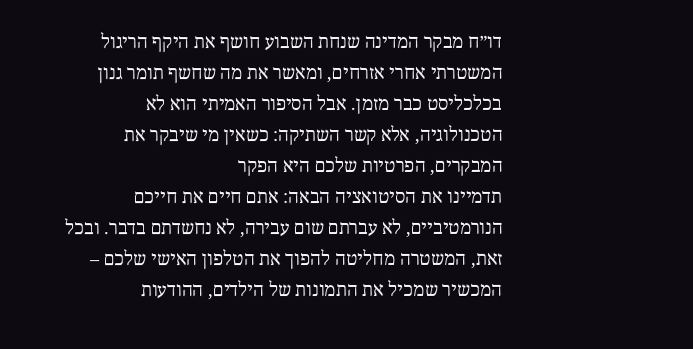דו״ח מבקר המדינה שנחת השבוע חושף את היקף הריגול המשטרתי אחרי אזרחים, ומאשר את מה שחשף תומר גנון בכלכליסט כבר מזמן. אבל הסיפור האמיתי הוא לא הטכנולוגיה, אלא קשר השתיקה: כשאין מי שיבקר את המבקרים, הפרטיות שלכם היא הפקר
תדמיינו את הסיטואציה הבאה: אתם חיים את חייכם הנורמטיביים, לא עברתם שום עבירה, לא נחשדתם בדבר. ובכל זאת, המשטרה מחליטה להפוך את הטלפון האישי שלכם – המכשיר שמכיל את התמונות של הילדים, ההודעות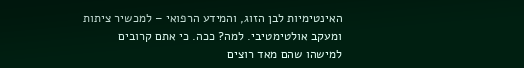האינטימיות לבן הזוג, והמידע הרפואי – למכשיר ציתות ומעקב אולטימטיבי. למה? ככה. כי אתם קרובים למישהו שהם מאד רוצים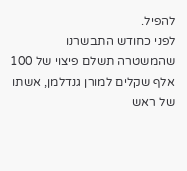להפיל.
לפני כחודש התבשרנו שהמשטרה תשלם פיצוי של 100 אלף שקלים למורן גנדלמן, אשתו של ראש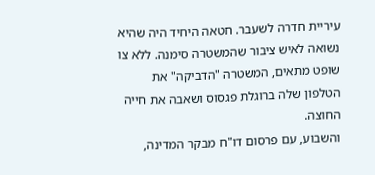עיריית חדרה לשעבר. חטאה היחיד היה שהיא נשואה לאיש ציבור שהמשטרה סימנה. ללא צו שופט מתאים, המשטרה "הדביקה" את הטלפון שלה ברוגלת פגסוס ושאבה את חייה החוצה.
והשבוע, עם פרסום דו"ח מבקר המדינה,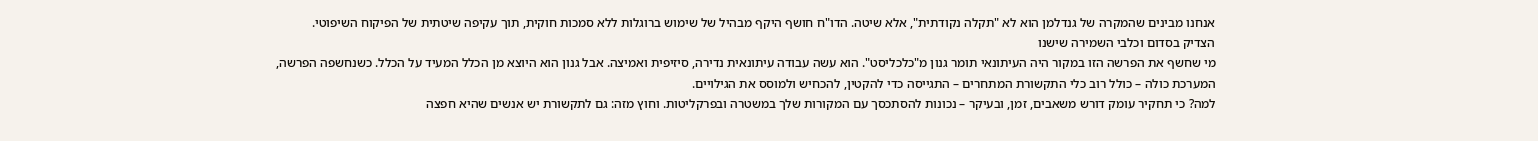אנחנו מבינים שהמקרה של גנדלמן הוא לא "תקלה נקודתית", אלא שיטה. הדו"ח חושף היקף מבהיל של שימוש ברוגלות ללא סמכות חוקית, תוך עקיפה שיטתית של הפיקוח השיפוטי.
הצדיק בסדום וכלבי השמירה שישנו
מי שחשף את הפרשה הזו במקור היה העיתונאי תומר גנון מ"כלכליסט". הוא עשה עבודה עיתונאית נדירה, סיזיפית ואמיצה. אבל גנון הוא היוצא מן הכלל המעיד על הכלל. כשנחשפה הפרשה, המערכת כולה – כולל רוב כלי התקשורת המתחרים – התגייסה כדי להקטין, להכחיש ולמוסס את הגילויים.
למה? כי תחקיר עומק דורש משאבים, זמן, ובעיקר – נכונות להסתכסך עם המקורות שלך במשטרה ובפרקליטות. וחוץ מזה: גם לתקשורת יש אנשים שהיא חפצה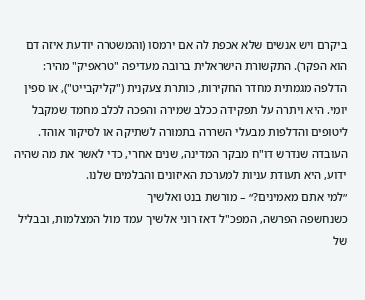ביקרם ויש אנשים שלא אכפת לה אם ירמסו (והמשטרה יודעת איזה דם הוא הפקר). התקשורת הישראלית ברובה מעדיפה "טראפיק" מהיר: הדלפה מגמתית מחדר החקירות, כותרת צעקנית ("קליקבייט"), או ספין יומי. היא ויתרה על תפקידה ככלב שמירה והפכה לכלב מחמד שמקבל ליטופים והדלפות מבעלי השררה בתמורה לשתיקה או לסיקור אוהד. העובדה שנדרש דו"ח מבקר המדינה, שנים אחרי, כדי לאשר את מה שהיה ידוע, היא תעודת עניות למערכת האיזונים והבלמים שלנו.
״למי אתם מאמינים?״ – מורשת בנט ואלשיך
כשנחשפה הפרשה, המפכ"ל דאז רוני אלשיך עמד מול המצלמות, ובבליל של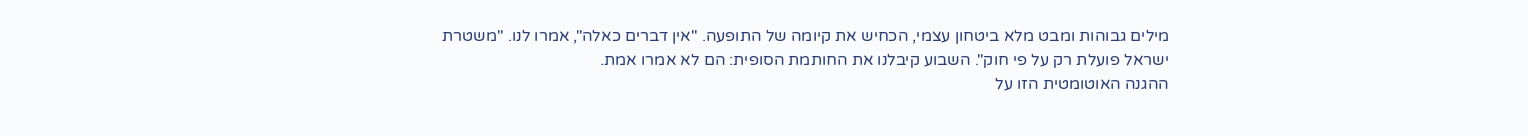מילים גבוהות ומבט מלא ביטחון עצמי, הכחיש את קיומה של התופעה. "אין דברים כאלה", אמרו לנו. "משטרת ישראל פועלת רק על פי חוק". השבוע קיבלנו את החותמת הסופית: הם לא אמרו אמת.
ההגנה האוטומטית הזו על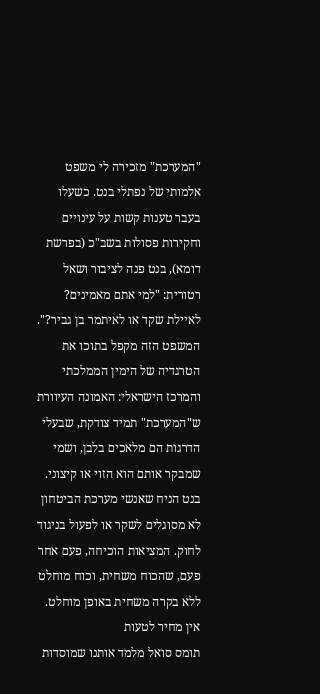"המערכת" מזכירה לי משפט אלמותי של נפתלי בנט. כשעלו בעבר טענות קשות על עינויים וחקירות פסולות בשב"כ (בפרשת דומא), בנט פנה לציבור ושאל רטורית: "למי אתם מאמינים? לאיילת שקד או לאיתמר בן גביר?".
המשפט הזה מקפל בתוכו את הטרגדיה של הימין הממלכתי והמרכז הישראלי: האמונה העיוורת ש"המערכת" תמיד צודקת, שבעלי הדרגות הם מלאכים בלבן, ושמי שמבקר אותם הוא הזוי או קיצוני. בנט הניח שאנשי מערכת הביטחון לא מסוגלים לשקר או לפעול בניגוד לחוק. המציאות הוכיחה, פעם אחר פעם, שהכוח משחית, וכוח מוחלט ללא בקרה משחית באופן מוחלט.
אין מחיר לטעות
תומס סואל מלמד אותנו שמוסדות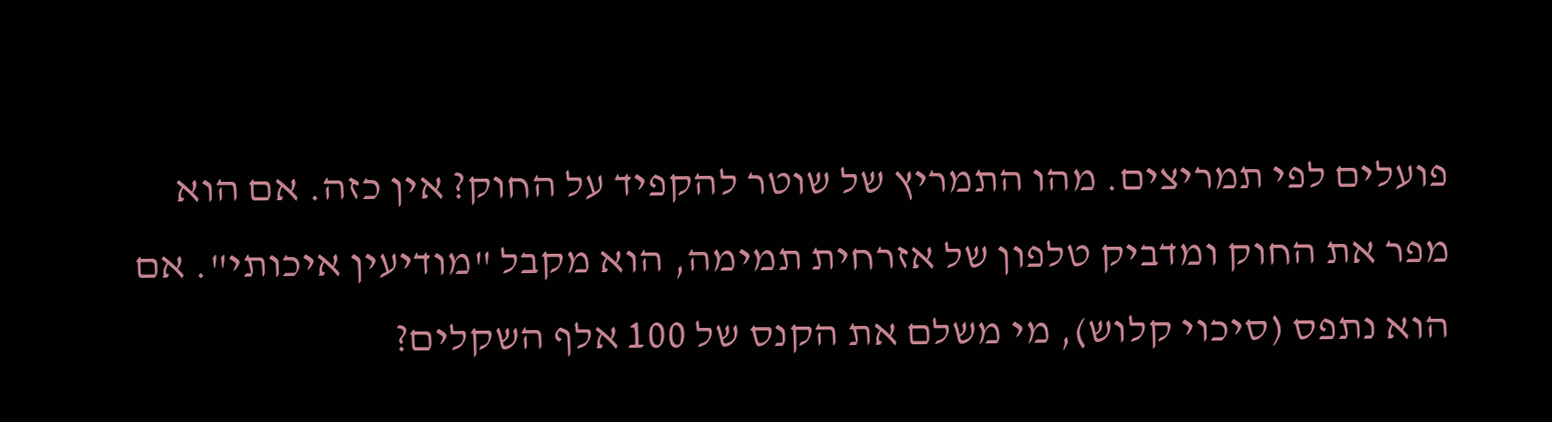פועלים לפי תמריצים. מהו התמריץ של שוטר להקפיד על החוק? אין כזה. אם הוא מפר את החוק ומדביק טלפון של אזרחית תמימה, הוא מקבל "מודיעין איכותי". אם הוא נתפס (סיכוי קלוש), מי משלם את הקנס של 100 אלף השקלים?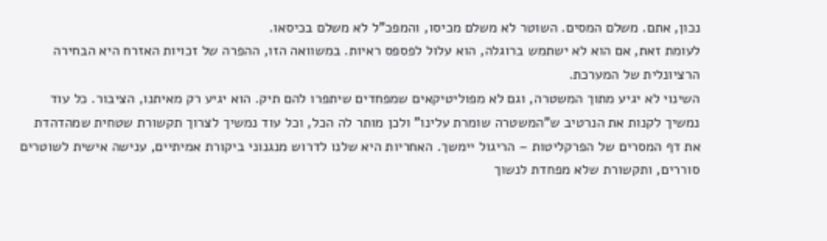נכון, אתם. משלם המסים. השוטר לא משלם מכיסו, והמפכ"ל לא משלם בכיסאו.
לעומת זאת, אם הוא לא ישתמש ברוגלה, הוא עלול לפספס ראיות. במשוואה הזו, ההפרה של זכויות האזרח היא הבחירה הרציונלית של המערכת.
השינוי לא יגיע מתוך המשטרה, וגם לא מפוליטיקאים שמפחדים שיתפרו להם תיק. הוא יגיע רק מאיתנו, הציבור. כל עוד נמשיך לקנות את הנרטיב ש"המשטרה שומרת עלינו" ולכן מותר לה הכל, וכל עוד נמשיך לצרוך תקשורת שטחית שמהדהדת את דף המסרים של הפרקליטות – הריגול יימשך. האחריות היא שלנו לדרוש מנגנוני ביקורת אמיתיים, ענישה אישית לשוטרים סוררים, ותקשורת שלא מפחדת לנשוך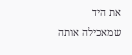את היד שמאכילה אותה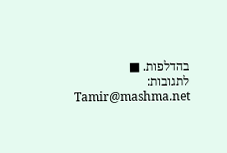בהדלפות. ■
לתגובות: Tamir@mashma.net